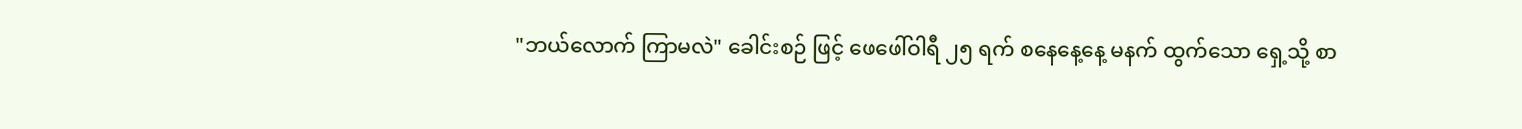"ဘယ်လောက် ကြာမလဲ" ခေါင်းစဉ် ဖြင့် ဖေဖေါ်ဝါရီ ၂၅ ရက် စနေနေ့နေ့ မနက် ထွက်သော ရှေ့သို့ စာ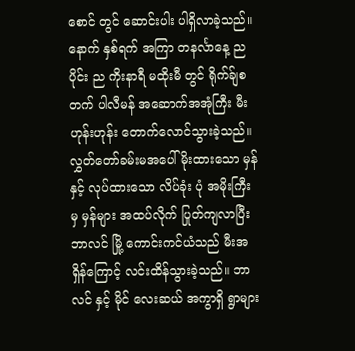စောင် တွင် ဆောင်းပါး ပါရှိလာခဲ့သည်။ နောက် နှစ်ရက် အကြာ တနင်္လာနေ့ ည ပိုင်း ည ကိုးနာရီ မထိုးမီ တွင် ရိုက်ခ်ျစတက် ပါလီမန် အဆောက်အအုံကြီး မီးဟုန်းဟုန်း တောက်လောင်သွားခဲ့သည်။ လွှတ်တော်ခမ်းမအပေါ် မိုးထားသော မှန် နှင့် လုပ်ထားသော လိပ်ခုံး ပုံ အမိုးကြီး မှ မှန်များ အထပ်လိုက် ပြုတ်ကျလာပြီး ဘာလင် မြို့ ကောင်းကင်ယံသည် မီးအရှိန်ကြောင့် လင်းထိန်သွားခဲ့သည်။ ဘာလင် နှင့် မိုင် လေးဆယ် အကွာရှိ ရွာများ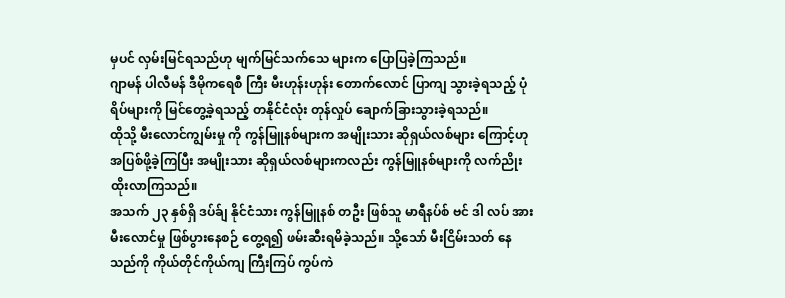မှပင် လှမ်းမြင်ရသည်ဟု မျက်မြင်သက်သေ များက ပြောပြခဲ့ကြသည်။
ဂျာမန် ပါလီမန် ဒီမိုကရေစီ ကြီး မီးဟုန်းဟုန်း တောက်လောင် ပြာကျ သွားခဲ့ရသည့် ပုံရိပ်များကို မြင်တွေ့ခဲ့ရသည့် တနိုင်ငံလုံး တုန်လှုပ် ချောက်ခြားသွားခဲ့ရသည်။
ထိုသို့ မီးလောင်ကျွမ်းမှု ကို ကွန်မြူနစ်များက အမျိုးသား ဆိုရှယ်လစ်များ ကြောင့်ဟု အပြစ်ဖို့ခဲ့ကြပြီး အမျိုးသား ဆိုရှယ်လစ်များကလည်း ကွန်မြူနစ်များကို လက်ညိုးထိုးလာကြသည်။
အသက် ၂၃ နှစ်ရှိ ဒပ်ခ်ျ နိုင်ငံသား ကွန်မြူနစ် တဦး ဖြစ်သူ မာရီနပ်စ် ဗင် ဒါ လပ် အား မီးလောင်မှု ဖြစ်ပွားနေစဉ် တွေ့ရ၍ ဖမ်းဆီးရမိခဲ့သည်။ သို့သော် မီးငြိမ်းသတ် နေသည်ကို ကိုယ်တိုင်ကိုယ်ကျ ကြီးကြပ် ကွပ်ကဲ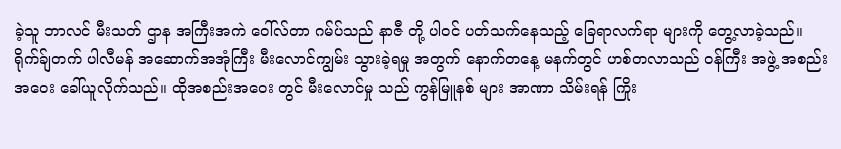ခဲ့သူ ဘာလင် မီးသတ် ဌာန အကြီးအကဲ ဝေါ်လ်တာ ဂမ်ပ်သည် နာဇီ တို့ ပါဝင် ပတ်သက်နေသည့် ခြေရာလက်ရာ များကို တွေ့လာခဲ့သည်။
ရိုက်ခ်ျတက် ပါလီမန် အဆောက်အအုံကြီး မီးလောင်ကျွမ်း သွားခဲ့ရမှု အတွက် နောက်တနေ့ မနက်တွင် ဟစ်တလာသည် ဝန်ကြီး အဖွဲ့ အစည်း အဝေး ခေါ်ယူလိုက်သည်။ ထိုအစည်းအဝေး တွင် မီးလောင်မှု သည် ကွန်မြူနစ် များ အာဏာ သိမ်းရန် ကြိုး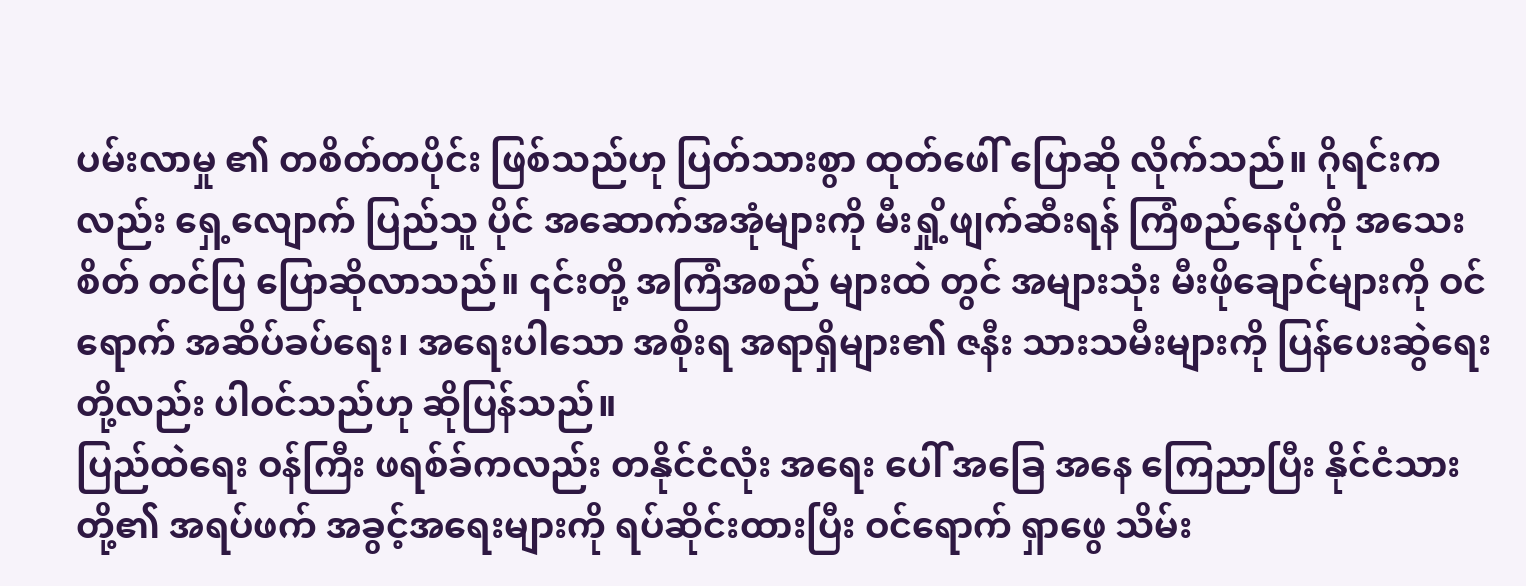ပမ်းလာမှု ၏ တစိတ်တပိုင်း ဖြစ်သည်ဟု ပြတ်သားစွာ ထုတ်ဖေါ် ပြောဆို လိုက်သည်။ ဂိုရင်းကလည်း ရှေ့လျောက် ပြည်သူ ပိုင် အဆောက်အအုံများကို မီးရှို့ဖျက်ဆီးရန် ကြံစည်နေပုံကို အသေးစိတ် တင်ပြ ပြောဆိုလာသည်။ ၎င်းတို့ အကြံအစည် များထဲ တွင် အများသုံး မီးဖိုချောင်များကို ဝင်ရောက် အဆိပ်ခပ်ရေး၊ အရေးပါသော အစိုးရ အရာရှိများ၏ ဇနီး သားသမီးများကို ပြန်ပေးဆွဲရေး တို့လည်း ပါဝင်သည်ဟု ဆိုပြန်သည်။
ပြည်ထဲရေး ဝန်ကြီး ဖရစ်ခ်ကလည်း တနိုင်ငံလုံး အရေး ပေါ် အခြေ အနေ ကြေညာပြီး နိုင်ငံသားတို့၏ အရပ်ဖက် အခွင့်အရေးများကို ရပ်ဆိုင်းထားပြီး ဝင်ရောက် ရှာဖွေ သိမ်း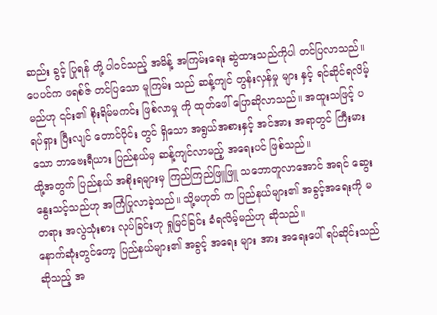ဆည်း ခွင့် ပြုရန် တို့ ပါဝင်သည့် အမိန့် အကြမ်းရေး ဆွဲထားသည်ကိုပါ တင်ပြလာသည်။
ပေပင်က ဖရစ်ဇ် တင်ပြသော မူကြမ်း သည် ဆန့်ကျင် တွန်းလှန်မှု များ နှင့် ရင်ဆိုင်ရလိမ့်မည်ဟု ၎င်း၏ စိုးရိမ်မကင်း ဖြစ်လာမှု ကို ထုတ်ဖေါ် ပြောဆိုလာသည်။ အထူးသဖြင့် ပရပ်ရှား ပြီးလျင် တောင်ပိုင်း တွင် ရှိသော အရွယ်အစားနှင့် အင်အား အရာတွင် ကြီးမားသော ဘာဗေးရီယား ပြည်နယ်မှ ဆန့်ကျင်လာမည့် အရေးပင် ဖြစ်သည်။
ထို့အတွက် ပြည်နယ် အစိုးရများမှ ကြည်ကြည်ဖြူဖြူ သဘောတူလာအောင် အရင် ဆွေးနွေးသင့်သည်ဟု အကြံပြုလာခဲ့သည်။ သို့မဟုတ် က ပြည်နယ်များ၏ အခွင့်အရေးကို မတရား အလွဲသုံးစား လုပ်ခြင်းဟု ရှုမြင်ခြင်း ခံရလိမ့်မည်ဟု ဆိုသည်။
နောက်ဆုံးတွင်တော့ ပြည်နယ်များ၏ အခွင့် အရေး များ အား အရေးပေါ် ရပ်ဆိုင်းသည် ဆိုသည့် အ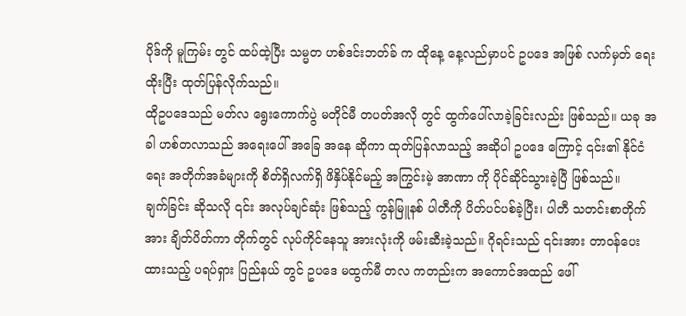ပိုဒ်ကို မူကြမ်း တွင် ထပ်ထဲ့ပြီး သမ္မတ ဟစ်ဒင်းဘတ်ခ် က ထိုနေ့ နေ့လည်မှာပင် ဥပဒေ အဖြစ် လက်မှတ် ရေးထိုးပြီး ထုတ်ပြန်လိုက်သည်။
ထိုဥပဒေသည် မတ်လ ရွေးကောက်ပွဲ မတိုင်မီ တပတ်အလို တွင် ထွက်ပေါ်လာခဲ့ခြင်းလည်း ဖြစ်သည်။ ယခု အခါ ဟစ်တလာသည် အရေးပေါ် အခြေ အနေ ဆိုကာ ထုတ်ပြန်လာသည့် အဆိုပါ ဥပဒေ ကြောင့် ၎င်း၏ နိုင်ငံရေး အတိုက်အခံများကို စိတ်ရှိလက်ရှိ ဖိနှိပ်နိုင်မည့် အကြွင်းမဲ့ အာဏာ ကို ပိုင်ဆိုင်သွားခဲ့ပြီ ဖြစ်သည်။
ချက်ခြင်း ဆိုသလို ၎င်း အလုပ်ချင်ဆုံး ဖြစ်သည့် ကွန်မြူနစ် ပါတီကို ပိတ်ပင်ပစ်ခဲ့ပြီး၊ ပါတီ သတင်းစာတိုက် အား ချိတ်ပိတ်ကာ တိုက်တွင် လုပ်ကိုင်နေသူ အားလုံးကို ဖမ်းဆီးခဲ့သည်။ ဂိုရင်းသည် ၎င်းအား တာဝန်ပေးထားသည့် ပရပ်ရှား ပြည်နယ် တွင် ဥပဒေ မထွက်မီ တလ ကတည်းက အကောင်အထည် ဖေါ်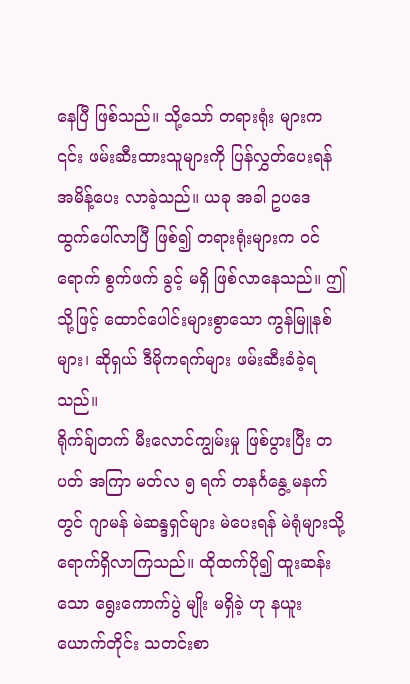နေပြီ ဖြစ်သည်။ သို့သော် တရားရုံး များက ၎င်း ဖမ်းဆီးထားသူများကို ပြန်လွှတ်ပေးရန် အမိန့်ပေး လာခဲ့သည်။ ယခု အခါ ဥပဒေ ထွက်ပေါ်လာပြီ ဖြစ်၍ တရားရုံးများက ဝင်ရောက် စွက်ဖက် ခွင့် မရှိ ဖြစ်လာနေသည်။ ဤသို့ဖြင့် ထောင်ပေါင်းများစွာသော ကွန်မြူနစ်များ၊ ဆိုရှယ် ဒီမိုကရက်များ ဖမ်းဆီးခံခဲ့ရသည်။
ရိုက်ခ်ျတက် မီးလောင်ကျွမ်းမှု ဖြစ်ပွားပြီး တပတ် အကြာ မတ်လ ၅ ရက် တနင်္ဂနွေ့ မနက်တွင် ဂျာမန် မဲဆန္ဒရှင်များ မဲပေးရန် မဲရုံများသို့ ရောက်ရှိလာကြသည်။ ထိုထက်ပို၍ ထူးဆန်းသော ရွေးကောက်ပွဲ မျိုး မရှိခဲ့ ဟု နယူးယောက်တိုင်း သတင်းစာ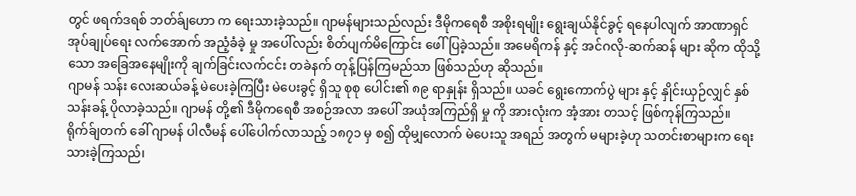တွင် ဖရက်ဒရစ် ဘတ်ခ်ျဟော က ရေးသားခဲ့သည်။ ဂျာမန်များသည်လည်း ဒီမိုကရေစီ အစိုးရမျိုး ရွေးချယ်နိုင်ခွင့် ရနေပါလျက် အာဏာရှင် အုပ်ချုပ်ရေး လက်အောက် အညံ့ခံခဲ့ မှု အပေါ်လည်း စိတ်ပျက်မိကြောင်း ဖေါ်ပြခဲ့သည်။ အမေရိကန် နှင့် အင်ဂလို-ဆက်ဆန် များ ဆိုက ထိုသို့သော အခြေအနေမျိုးကို ချက်ခြင်းလက်ငင်း တခဲနက် တုန့်ပြန်ကြမည်သာ ဖြစ်သည်ဟု ဆိုသည်။
ဂျာမန် သန်း လေးဆယ်ခန့် မဲပေးခဲ့ကြပြီး မဲပေးခွင့် ရှိသူ စုစု ပေါင်း၏ ၈၉ ရာနှုန်း ရှိသည်။ ယခင် ရွေးကောက်ပွဲ များ နှင့် နှိုင်းယှဉ်လျှင် နှစ်သန်းခန့် ပိုလာခဲ့သည်။ ဂျာမန် တို့၏ ဒီမိုကရေစီ အစဉ်အလာ အပေါ် အယုံအကြည်ရှိ မှု ကို အားလုံးက အံ့အား တသင့် ဖြစ်ကုန်ကြသည်။
ရိုက်ခ်ျတက် ခေါ် ဂျာမန် ပါလီမန် ပေါ်ပေါက်လာသည့် ၁၈၇၁ မှ စ၍ ထိုမျှလောက် မဲပေးသူ အရည် အတွက် မများခဲ့ဟု သတင်းစာများက ရေးသားခဲ့ကြသည်၊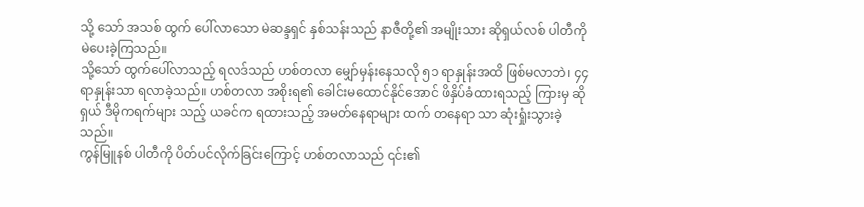သို့ သော် အသစ် ထွက် ပေါ်လာသော မဲဆန္ဒရှင် နှစ်သန်းသည် နာဇီတို့၏ အမျိုးသား ဆိုရှယ်လစ် ပါတီကို မဲပေးခဲ့ကြသည်။
သို့သော် ထွက်ပေါ်လာသည့် ရလဒ်သည် ဟစ်တလာ မျှော်မှန်းနေသလို ၅၁ ရာနှုန်းအထိ ဖြစ်မလာဘဲ၊ ၄၄ ရာနှုန်းသာ ရလာခဲ့သည်။ ဟစ်တလာ အစိုးရ၏ ခေါင်းမထောင်နိုင်အောင် ဖိနှိပ်ခံထားရသည့် ကြားမှ ဆိုရှယ် ဒီမိုကရက်များ သည့် ယခင်က ရထားသည့် အမတ်နေရာများ ထက် တနေရာ သာ ဆုံးရှုံးသွားခဲ့သည်။
ကွန်မြူနစ် ပါတီကို ပိတ်ပင်လိုက်ခြင်းကြောင့် ဟစ်တလာသည် ၎င်း၏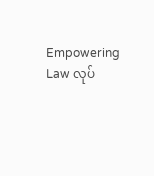Empowering Law လုပ်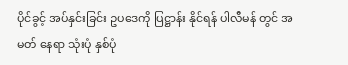ပိုင်ခွင့် အပ်နှင်းခြင်း ဥပဒေကို ပြဋ္ဌာန်း နိုင်ရန် ပါလီမန် တွင် အမတ် နေရာ သုံးပုံ နှစ်ပုံ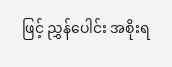ဖြင့် ညွှန်ပေါင်း အစိုးရ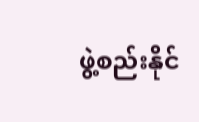ဖွဲ့စည်းနိုင်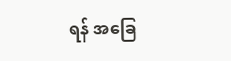ရန် အခြေ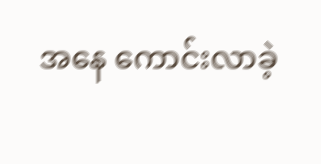အနေ ကောင်းလာခဲ့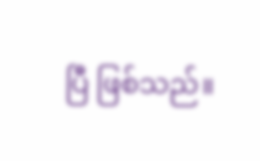ပြီ ဖြစ်သည်။